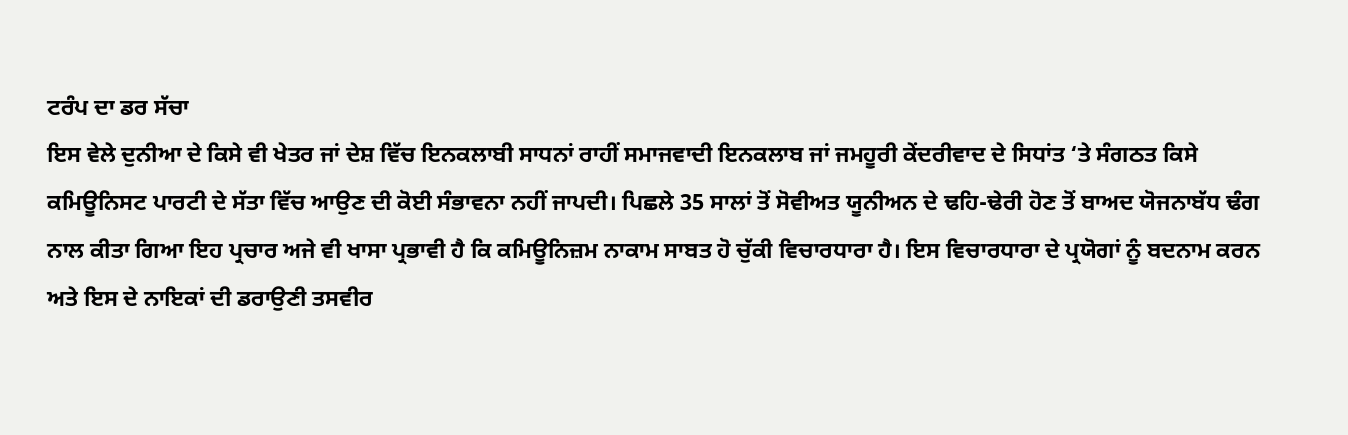ਟਰੰਪ ਦਾ ਡਰ ਸੱਚਾ
ਇਸ ਵੇਲੇ ਦੁਨੀਆ ਦੇ ਕਿਸੇ ਵੀ ਖੇਤਰ ਜਾਂ ਦੇਸ਼ ਵਿੱਚ ਇਨਕਲਾਬੀ ਸਾਧਨਾਂ ਰਾਹੀਂ ਸਮਾਜਵਾਦੀ ਇਨਕਲਾਬ ਜਾਂ ਜਮਹੂਰੀ ਕੇਂਦਰੀਵਾਦ ਦੇ ਸਿਧਾਂਤ ‘ਤੇ ਸੰਗਠਤ ਕਿਸੇ ਕਮਿਊਨਿਸਟ ਪਾਰਟੀ ਦੇ ਸੱਤਾ ਵਿੱਚ ਆਉਣ ਦੀ ਕੋਈ ਸੰਭਾਵਨਾ ਨਹੀਂ ਜਾਪਦੀ। ਪਿਛਲੇ 35 ਸਾਲਾਂ ਤੋਂ ਸੋਵੀਅਤ ਯੂਨੀਅਨ ਦੇ ਢਹਿ-ਢੇਰੀ ਹੋਣ ਤੋਂ ਬਾਅਦ ਯੋਜਨਾਬੱਧ ਢੰਗ ਨਾਲ ਕੀਤਾ ਗਿਆ ਇਹ ਪ੍ਰਚਾਰ ਅਜੇ ਵੀ ਖਾਸਾ ਪ੍ਰਭਾਵੀ ਹੈ ਕਿ ਕਮਿਊਨਿਜ਼ਮ ਨਾਕਾਮ ਸਾਬਤ ਹੋ ਚੁੱਕੀ ਵਿਚਾਰਧਾਰਾ ਹੈ। ਇਸ ਵਿਚਾਰਧਾਰਾ ਦੇ ਪ੍ਰਯੋਗਾਂ ਨੂੰ ਬਦਨਾਮ ਕਰਨ ਅਤੇ ਇਸ ਦੇ ਨਾਇਕਾਂ ਦੀ ਡਰਾਉਣੀ ਤਸਵੀਰ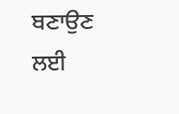ਬਣਾਉਣ ਲਈ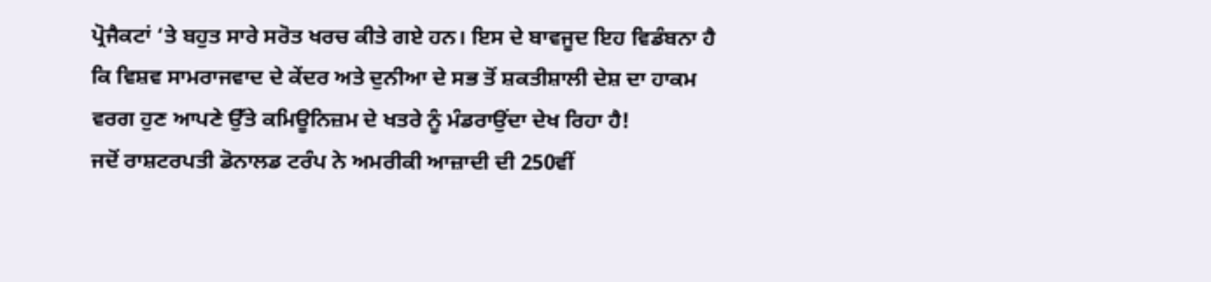ਪ੍ਰੋਜੈਕਟਾਂ ‘ਤੇ ਬਹੁਤ ਸਾਰੇ ਸਰੋਤ ਖਰਚ ਕੀਤੇ ਗਏ ਹਨ। ਇਸ ਦੇ ਬਾਵਜੂਦ ਇਹ ਵਿਡੰਬਨਾ ਹੈ ਕਿ ਵਿਸ਼ਵ ਸਾਮਰਾਜਵਾਦ ਦੇ ਕੇਂਦਰ ਅਤੇ ਦੁਨੀਆ ਦੇ ਸਭ ਤੋਂ ਸ਼ਕਤੀਸ਼ਾਲੀ ਦੇਸ਼ ਦਾ ਹਾਕਮ ਵਰਗ ਹੁਣ ਆਪਣੇ ਉੱਤੇ ਕਮਿਊਨਿਜ਼ਮ ਦੇ ਖਤਰੇ ਨੂੰ ਮੰਡਰਾਉਂਦਾ ਦੇਖ ਰਿਹਾ ਹੈ!
ਜਦੋਂ ਰਾਸ਼ਟਰਪਤੀ ਡੋਨਾਲਡ ਟਰੰਪ ਨੇ ਅਮਰੀਕੀ ਆਜ਼ਾਦੀ ਦੀ 250ਵੀਂ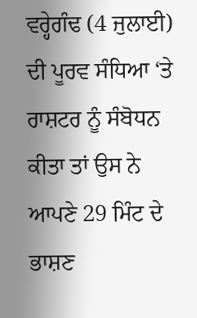ਵਰ੍ਹੇਗੰਢ (4 ਜੁਲਾਈ) ਦੀ ਪੂਰਵ ਸੰਧਿਆ ‘ਤੇ ਰਾਸ਼ਟਰ ਨੂੰ ਸੰਬੋਧਨ ਕੀਤਾ ਤਾਂ ਉਸ ਨੇ ਆਪਣੇ 29 ਮਿੰਟ ਦੇ ਭਾਸ਼ਣ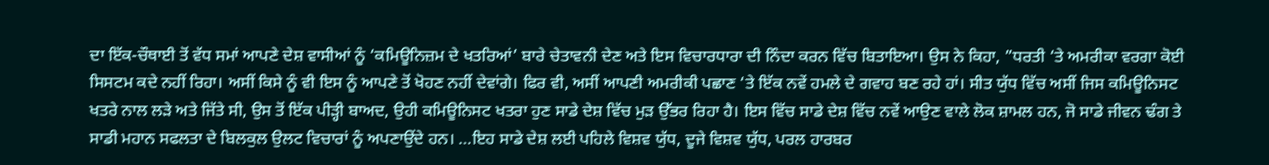ਦਾ ਇੱਕ-ਚੌਥਾਈ ਤੋਂ ਵੱਧ ਸਮਾਂ ਆਪਣੇ ਦੇਸ਼ ਵਾਸੀਆਂ ਨੂੰ ‘ਕਮਿਊਨਿਜ਼ਮ ਦੇ ਖਤਰਿਆਂ’ ਬਾਰੇ ਚੇਤਾਵਨੀ ਦੇਣ ਅਤੇ ਇਸ ਵਿਚਾਰਧਾਰਾ ਦੀ ਨਿੰਦਾ ਕਰਨ ਵਿੱਚ ਬਿਤਾਇਆ। ਉਸ ਨੇ ਕਿਹਾ, ”ਧਰਤੀ ‘ਤੇ ਅਮਰੀਕਾ ਵਰਗਾ ਕੋਈ ਸਿਸਟਮ ਕਦੇ ਨਹੀਂ ਰਿਹਾ। ਅਸੀਂ ਕਿਸੇ ਨੂੰ ਵੀ ਇਸ ਨੂੰ ਆਪਣੇ ਤੋਂ ਖੋਹਣ ਨਹੀਂ ਦੇਵਾਂਗੇ। ਫਿਰ ਵੀ, ਅਸੀਂ ਆਪਣੀ ਅਮਰੀਕੀ ਪਛਾਣ ‘ਤੇ ਇੱਕ ਨਵੇਂ ਹਮਲੇ ਦੇ ਗਵਾਹ ਬਣ ਰਹੇ ਹਾਂ। ਸੀਤ ਯੁੱਧ ਵਿੱਚ ਅਸੀਂ ਜਿਸ ਕਮਿਊਨਿਸਟ ਖਤਰੇ ਨਾਲ ਲੜੇ ਅਤੇ ਜਿੱਤੇ ਸੀ, ਉਸ ਤੋਂ ਇੱਕ ਪੀੜ੍ਹੀ ਬਾਅਦ, ਉਹੀ ਕਮਿਊਨਿਸਟ ਖਤਰਾ ਹੁਣ ਸਾਡੇ ਦੇਸ਼ ਵਿੱਚ ਮੁੜ ਉੱਭਰ ਰਿਹਾ ਹੈ। ਇਸ ਵਿੱਚ ਸਾਡੇ ਦੇਸ਼ ਵਿੱਚ ਨਵੇਂ ਆਉਣ ਵਾਲੇ ਲੋਕ ਸ਼ਾਮਲ ਹਨ, ਜੋ ਸਾਡੇ ਜੀਵਨ ਢੰਗ ਤੇ ਸਾਡੀ ਮਹਾਨ ਸਫਲਤਾ ਦੇ ਬਿਲਕੁਲ ਉਲਟ ਵਿਚਾਰਾਂ ਨੂੰ ਅਪਣਾਉਂਦੇ ਹਨ। …ਇਹ ਸਾਡੇ ਦੇਸ਼ ਲਈ ਪਹਿਲੇ ਵਿਸ਼ਵ ਯੁੱਧ, ਦੂਜੇ ਵਿਸ਼ਵ ਯੁੱਧ, ਪਰਲ ਹਾਰਬਰ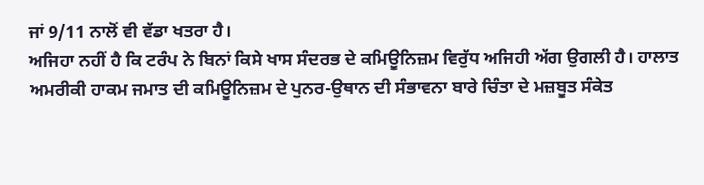ਜਾਂ 9/11 ਨਾਲੋਂ ਵੀ ਵੱਡਾ ਖਤਰਾ ਹੈ।
ਅਜਿਹਾ ਨਹੀਂ ਹੈ ਕਿ ਟਰੰਪ ਨੇ ਬਿਨਾਂ ਕਿਸੇ ਖਾਸ ਸੰਦਰਭ ਦੇ ਕਮਿਊਨਿਜ਼ਮ ਵਿਰੁੱਧ ਅਜਿਹੀ ਅੱਗ ਉਗਲੀ ਹੈ। ਹਾਲਾਤ ਅਮਰੀਕੀ ਹਾਕਮ ਜਮਾਤ ਦੀ ਕਮਿਊਨਿਜ਼ਮ ਦੇ ਪੁਨਰ-ਉਥਾਨ ਦੀ ਸੰਭਾਵਨਾ ਬਾਰੇ ਚਿੰਤਾ ਦੇ ਮਜ਼ਬੂਤ ਸੰਕੇਤ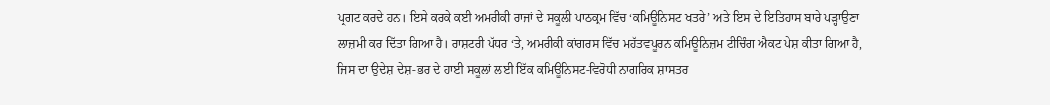ਪ੍ਰਗਟ ਕਰਦੇ ਹਨ। ਇਸੇ ਕਰਕੇ ਕਈ ਅਮਰੀਕੀ ਰਾਜਾਂ ਦੇ ਸਕੂਲੀ ਪਾਠਕ੍ਰਮ ਵਿੱਚ ‘ਕਮਿਊਨਿਸਟ ਖਤਰੇ’ ਅਤੇ ਇਸ ਦੇ ਇਤਿਹਾਸ ਬਾਰੇ ਪੜ੍ਹਾਉਣਾ ਲਾਜ਼ਮੀ ਕਰ ਦਿੱਤਾ ਗਿਆ ਹੈ। ਰਾਸ਼ਟਰੀ ਪੱਧਰ ‘ਤੇ, ਅਮਰੀਕੀ ਕਾਂਗਰਸ ਵਿੱਚ ਮਹੱਤਵਪੂਰਨ ਕਮਿਊਨਿਜ਼ਮ ਟੀਚਿੰਗ ਐਕਟ ਪੇਸ਼ ਕੀਤਾ ਗਿਆ ਹੈ, ਜਿਸ ਦਾ ਉਦੇਸ਼ ਦੇਸ਼-ਭਰ ਦੇ ਹਾਈ ਸਕੂਲਾਂ ਲਈ ਇੱਕ ਕਮਿਊਨਿਸਟ-ਵਿਰੋਧੀ ਨਾਗਰਿਕ ਸ਼ਾਸਤਰ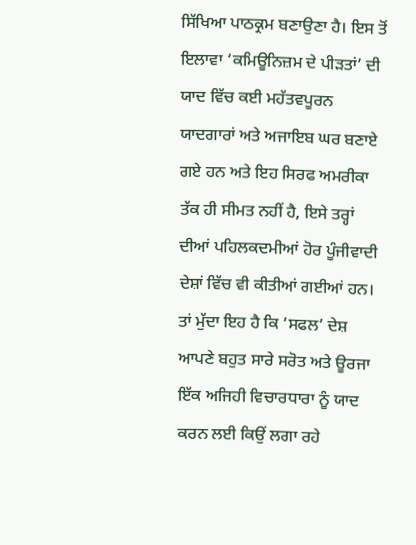ਸਿੱਖਿਆ ਪਾਠਕ੍ਰਮ ਬਣਾਉਣਾ ਹੈ। ਇਸ ਤੋਂ ਇਲਾਵਾ ‘ਕਮਿਊਨਿਜ਼ਮ ਦੇ ਪੀੜਤਾਂ’ ਦੀ ਯਾਦ ਵਿੱਚ ਕਈ ਮਹੱਤਵਪੂਰਨ ਯਾਦਗਾਰਾਂ ਅਤੇ ਅਜਾਇਬ ਘਰ ਬਣਾਏ ਗਏ ਹਨ ਅਤੇ ਇਹ ਸਿਰਫ ਅਮਰੀਕਾ ਤੱਕ ਹੀ ਸੀਮਤ ਨਹੀਂ ਹੈ, ਇਸੇ ਤਰ੍ਹਾਂ ਦੀਆਂ ਪਹਿਲਕਦਮੀਆਂ ਹੋਰ ਪੂੰਜੀਵਾਦੀ ਦੇਸ਼ਾਂ ਵਿੱਚ ਵੀ ਕੀਤੀਆਂ ਗਈਆਂ ਹਨ।
ਤਾਂ ਮੁੱਦਾ ਇਹ ਹੈ ਕਿ ‘ਸਫਲ’ ਦੇਸ਼ ਆਪਣੇ ਬਹੁਤ ਸਾਰੇ ਸਰੋਤ ਅਤੇ ਊਰਜਾ ਇੱਕ ਅਜਿਹੀ ਵਿਚਾਰਧਾਰਾ ਨੂੰ ਯਾਦ ਕਰਨ ਲਈ ਕਿਉਂ ਲਗਾ ਰਹੇ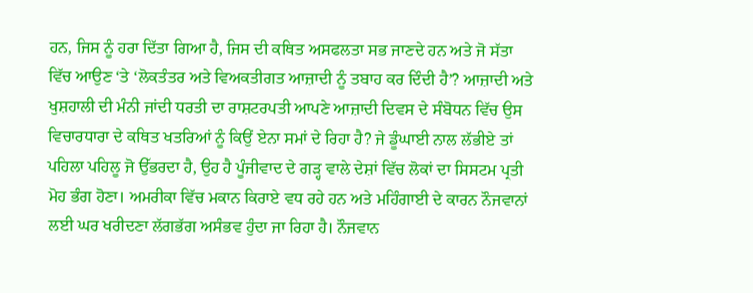ਹਨ, ਜਿਸ ਨੂੰ ਹਰਾ ਦਿੱਤਾ ਗਿਆ ਹੈ, ਜਿਸ ਦੀ ਕਥਿਤ ਅਸਫਲਤਾ ਸਭ ਜਾਣਦੇ ਹਨ ਅਤੇ ਜੋ ਸੱਤਾ ਵਿੱਚ ਆਉਣ ‘ਤੇ ‘ਲੋਕਤੰਤਰ ਅਤੇ ਵਿਅਕਤੀਗਤ ਆਜ਼ਾਦੀ ਨੂੰ ਤਬਾਹ ਕਰ ਦਿੰਦੀ ਹੈ’? ਆਜ਼ਾਦੀ ਅਤੇ ਖੁਸ਼ਹਾਲੀ ਦੀ ਮੰਨੀ ਜਾਂਦੀ ਧਰਤੀ ਦਾ ਰਾਸ਼ਟਰਪਤੀ ਆਪਣੇ ਆਜ਼ਾਦੀ ਦਿਵਸ ਦੇ ਸੰਬੋਧਨ ਵਿੱਚ ਉਸ ਵਿਚਾਰਧਾਰਾ ਦੇ ਕਥਿਤ ਖਤਰਿਆਂ ਨੂੰ ਕਿਉਂ ਏਨਾ ਸਮਾਂ ਦੇ ਰਿਹਾ ਹੈ? ਜੇ ਡੂੰਘਾਈ ਨਾਲ ਲੱਭੀਏ ਤਾਂ ਪਹਿਲਾ ਪਹਿਲੂ ਜੋ ਉੱਭਰਦਾ ਹੈ, ਉਹ ਹੈ ਪੂੰਜੀਵਾਦ ਦੇ ਗੜ੍ਹ ਵਾਲੇ ਦੇਸ਼ਾਂ ਵਿੱਚ ਲੋਕਾਂ ਦਾ ਸਿਸਟਮ ਪ੍ਰਤੀ ਮੋਹ ਭੰਗ ਹੋਣਾ। ਅਮਰੀਕਾ ਵਿੱਚ ਮਕਾਨ ਕਿਰਾਏ ਵਧ ਰਹੇ ਹਨ ਅਤੇ ਮਹਿੰਗਾਈ ਦੇ ਕਾਰਨ ਨੌਜਵਾਨਾਂ ਲਈ ਘਰ ਖਰੀਦਣਾ ਲੱਗਭੱਗ ਅਸੰਭਵ ਹੁੰਦਾ ਜਾ ਰਿਹਾ ਹੈ। ਨੌਜਵਾਨ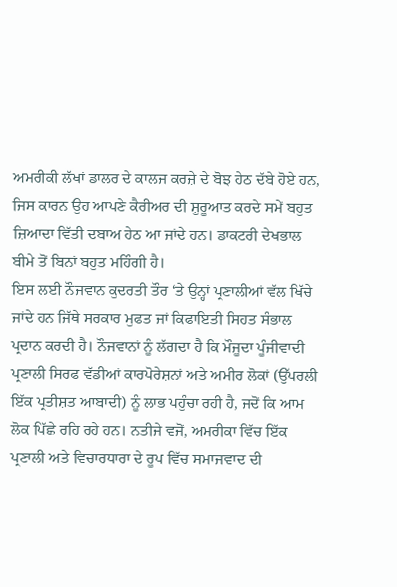ਅਮਰੀਕੀ ਲੱਖਾਂ ਡਾਲਰ ਦੇ ਕਾਲਜ ਕਰਜ਼ੇ ਦੇ ਬੋਝ ਹੇਠ ਦੱਬੇ ਹੋਏ ਹਨ, ਜਿਸ ਕਾਰਨ ਉਹ ਆਪਣੇ ਕੈਰੀਅਰ ਦੀ ਸ਼ੁਰੂਆਤ ਕਰਦੇ ਸਮੇਂ ਬਹੁਤ ਜ਼ਿਆਦਾ ਵਿੱਤੀ ਦਬਾਅ ਹੇਠ ਆ ਜਾਂਦੇ ਹਨ। ਡਾਕਟਰੀ ਦੇਖਭਾਲ ਬੀਮੇ ਤੋਂ ਬਿਨਾਂ ਬਹੁਤ ਮਹਿੰਗੀ ਹੈ।
ਇਸ ਲਈ ਨੌਜਵਾਨ ਕੁਦਰਤੀ ਤੌਰ ‘ਤੇ ਉਨ੍ਹਾਂ ਪ੍ਰਣਾਲੀਆਂ ਵੱਲ ਖਿੱਚੇ ਜਾਂਦੇ ਹਨ ਜਿੱਥੇ ਸਰਕਾਰ ਮੁਫਤ ਜਾਂ ਕਿਫਾਇਤੀ ਸਿਹਤ ਸੰਭਾਲ ਪ੍ਰਦਾਨ ਕਰਦੀ ਹੈ। ਨੌਜਵਾਨਾਂ ਨੂੰ ਲੱਗਦਾ ਹੈ ਕਿ ਮੌਜੂਦਾ ਪੂੰਜੀਵਾਦੀ ਪ੍ਰਣਾਲੀ ਸਿਰਫ ਵੱਡੀਆਂ ਕਾਰਪੋਰੇਸ਼ਨਾਂ ਅਤੇ ਅਮੀਰ ਲੋਕਾਂ (ਉੱਪਰਲੀ ਇੱਕ ਪ੍ਰਤੀਸ਼ਤ ਆਬਾਦੀ) ਨੂੰ ਲਾਭ ਪਹੁੰਚਾ ਰਹੀ ਹੈ, ਜਦੋਂ ਕਿ ਆਮ ਲੋਕ ਪਿੱਛੇ ਰਹਿ ਰਹੇ ਹਨ। ਨਤੀਜੇ ਵਜੋਂ, ਅਮਰੀਕਾ ਵਿੱਚ ਇੱਕ ਪ੍ਰਣਾਲੀ ਅਤੇ ਵਿਚਾਰਧਾਰਾ ਦੇ ਰੂਪ ਵਿੱਚ ਸਮਾਜਵਾਦ ਦੀ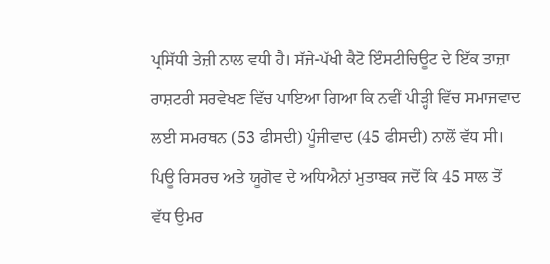ਪ੍ਰਸਿੱਧੀ ਤੇਜ਼ੀ ਨਾਲ ਵਧੀ ਹੈ। ਸੱਜੇ-ਪੱਖੀ ਕੈਟੋ ਇੰਸਟੀਚਿਊਟ ਦੇ ਇੱਕ ਤਾਜ਼ਾ ਰਾਸ਼ਟਰੀ ਸਰਵੇਖਣ ਵਿੱਚ ਪਾਇਆ ਗਿਆ ਕਿ ਨਵੀਂ ਪੀੜ੍ਹੀ ਵਿੱਚ ਸਮਾਜਵਾਦ ਲਈ ਸਮਰਥਨ (53 ਫੀਸਦੀ) ਪੂੰਜੀਵਾਦ (45 ਫੀਸਦੀ) ਨਾਲੋਂ ਵੱਧ ਸੀ। ਪਿਊ ਰਿਸਰਚ ਅਤੇ ਯੂਗੋਵ ਦੇ ਅਧਿਐਨਾਂ ਮੁਤਾਬਕ ਜਦੋਂ ਕਿ 45 ਸਾਲ ਤੋਂ ਵੱਧ ਉਮਰ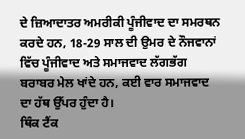ਦੇ ਜ਼ਿਆਦਾਤਰ ਅਮਰੀਕੀ ਪੂੰਜੀਵਾਦ ਦਾ ਸਮਰਥਨ ਕਰਦੇ ਹਨ, 18-29 ਸਾਲ ਦੀ ਉਮਰ ਦੇ ਨੌਜਵਾਨਾਂ ਵਿੱਚ ਪੂੰਜੀਵਾਦ ਅਤੇ ਸਮਾਜਵਾਦ ਲੱਗਭੱਗ ਬਰਾਬਰ ਮੇਲ ਖਾਂਦੇ ਹਨ, ਕਈ ਵਾਰ ਸਮਾਜਵਾਦ ਦਾ ਹੱਥ ਉੱਪਰ ਹੁੰਦਾ ਹੈ।
ਥਿੰਕ ਟੈਂਕ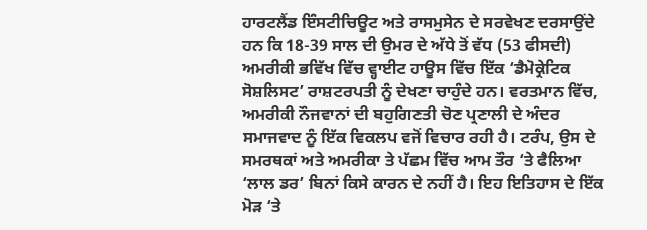ਹਾਰਟਲੈਂਡ ਇੰਸਟੀਚਿਊਟ ਅਤੇ ਰਾਸਮੁਸੇਨ ਦੇ ਸਰਵੇਖਣ ਦਰਸਾਉਂਦੇ ਹਨ ਕਿ 18-39 ਸਾਲ ਦੀ ਉਮਰ ਦੇ ਅੱਧੇ ਤੋਂ ਵੱਧ (53 ਫੀਸਦੀ) ਅਮਰੀਕੀ ਭਵਿੱਖ ਵਿੱਚ ਵ੍ਹਾਈਟ ਹਾਊਸ ਵਿੱਚ ਇੱਕ ‘ਡੈਮੋਕ੍ਰੇਟਿਕ ਸੋਸ਼ਲਿਸਟ’ ਰਾਸ਼ਟਰਪਤੀ ਨੂੰ ਦੇਖਣਾ ਚਾਹੁੰਦੇ ਹਨ। ਵਰਤਮਾਨ ਵਿੱਚ, ਅਮਰੀਕੀ ਨੌਜਵਾਨਾਂ ਦੀ ਬਹੁਗਿਣਤੀ ਚੋਣ ਪ੍ਰਣਾਲੀ ਦੇ ਅੰਦਰ ਸਮਾਜਵਾਦ ਨੂੰ ਇੱਕ ਵਿਕਲਪ ਵਜੋਂ ਵਿਚਾਰ ਰਹੀ ਹੈ। ਟਰੰਪ, ਉਸ ਦੇ ਸਮਰਥਕਾਂ ਅਤੇ ਅਮਰੀਕਾ ਤੇ ਪੱਛਮ ਵਿੱਚ ਆਮ ਤੌਰ ‘ਤੇ ਫੈਲਿਆ ‘ਲਾਲ ਡਰ’ ਬਿਨਾਂ ਕਿਸੇ ਕਾਰਨ ਦੇ ਨਹੀਂ ਹੈ। ਇਹ ਇਤਿਹਾਸ ਦੇ ਇੱਕ ਮੋੜ ‘ਤੇ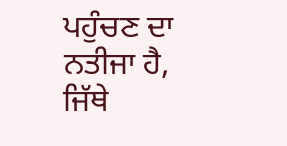ਪਹੁੰਚਣ ਦਾ ਨਤੀਜਾ ਹੈ, ਜਿੱਥੇ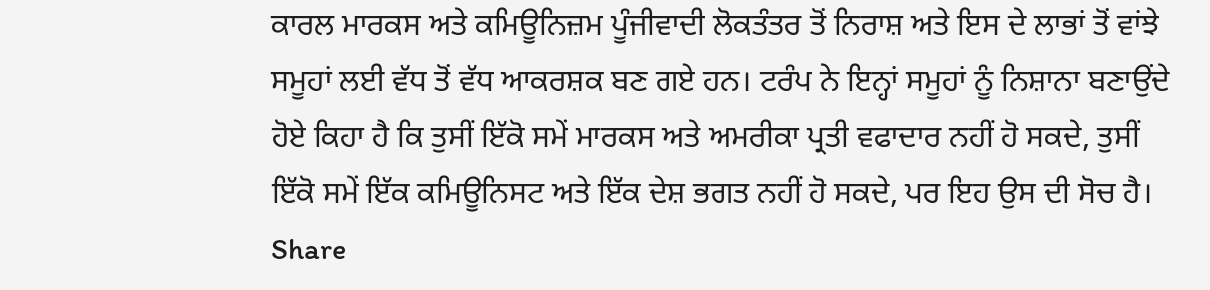ਕਾਰਲ ਮਾਰਕਸ ਅਤੇ ਕਮਿਊਨਿਜ਼ਮ ਪੂੰਜੀਵਾਦੀ ਲੋਕਤੰਤਰ ਤੋਂ ਨਿਰਾਸ਼ ਅਤੇ ਇਸ ਦੇ ਲਾਭਾਂ ਤੋਂ ਵਾਂਝੇ ਸਮੂਹਾਂ ਲਈ ਵੱਧ ਤੋਂ ਵੱਧ ਆਕਰਸ਼ਕ ਬਣ ਗਏ ਹਨ। ਟਰੰਪ ਨੇ ਇਨ੍ਹਾਂ ਸਮੂਹਾਂ ਨੂੰ ਨਿਸ਼ਾਨਾ ਬਣਾਉਂਦੇ ਹੋਏ ਕਿਹਾ ਹੈ ਕਿ ਤੁਸੀਂ ਇੱਕੋ ਸਮੇਂ ਮਾਰਕਸ ਅਤੇ ਅਮਰੀਕਾ ਪ੍ਰਤੀ ਵਫਾਦਾਰ ਨਹੀਂ ਹੋ ਸਕਦੇ, ਤੁਸੀਂ ਇੱਕੋ ਸਮੇਂ ਇੱਕ ਕਮਿਊਨਿਸਟ ਅਤੇ ਇੱਕ ਦੇਸ਼ ਭਗਤ ਨਹੀਂ ਹੋ ਸਕਦੇ, ਪਰ ਇਹ ਉਸ ਦੀ ਸੋਚ ਹੈ।
Share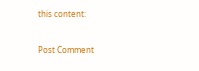this content:



Post Comment